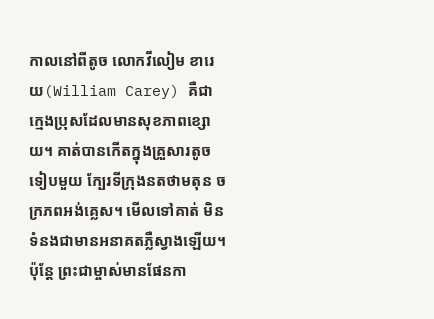កាលនៅពីតូច លោកវីលៀម ខារេយ(William Carey) គឺជាក្មេងប្រុសដែលមានសុខភាពខ្សោយ។ គាត់បានកើតក្នុងគ្រួសារតូចទៀបមួយ ក្បែរទីក្រុងនតថាមតុន ចក្រភពអង់គ្លេស។ មើលទៅគាត់ មិនទំនងជាមានអនាគតភ្លឺស្វាងឡើយ។ ប៉ុន្តែ ព្រះជាម្ចាស់មានផែនកា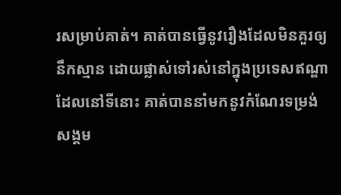រសម្រាប់គាត់។ គាត់បានធ្វើនូវរឿងដែលមិនគួរឲ្យនឹកស្មាន ដោយផ្លាស់ទៅរស់នៅក្នុងប្រទេសឥណ្ឌា ដែលនៅទីនោះ គាត់បាននាំមកនូវកំណែរទម្រង់សង្គម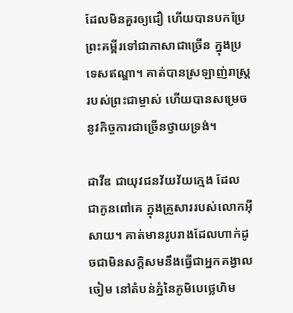ដែលមិនគួរឲ្យជឿ ហើយបានបកប្រែព្រះគម្ពីរទៅជាភាសាជាច្រើន ក្នុងប្រទេសឥណ្ឌា។ គាត់បានស្រឡាញ់រាស្រ្តរបស់ព្រះជាម្ចាស់ ហើយបានសម្រេចនូវកិច្ចការជាច្រើនថ្វាយទ្រង់។

ដាវីឌ ជាយុវជនវ័យវ័យក្មេង ដែល ជាកូនពៅគេ ក្នុងគ្រួសាររបស់លោកអ៊ីសាយ។ គាត់មានរូបរាងដែលហាក់ដូចជាមិនសក្តិសមនឹងធ្វើជាអ្នកគង្វាលចៀម នៅតំបន់ភ្នំនៃភូមិបេថ្លេហិម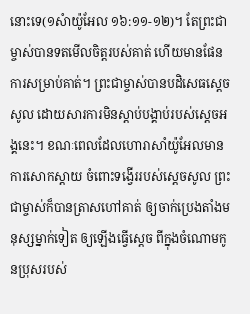នោះទេ(១សំាយ៉ូអែល ១៦:១១-១២)។ តែព្រះជាម្ចាស់បានទតមើលចិត្តរបស់គាត់ ហើយមានផែនការសម្រាប់គាត់។ ព្រះជាម្ចាស់បានបដិសេធស្តេចសូល ដោយសារការមិនស្តាប់បង្គាប់របស់ស្តេចអង្គនេះ។ ខណៈពេលដែលហោរាសាំយ៉ូអែលមានការសោកស្តាយ ចំពោះទង្វើររបស់ស្តេចសូល ព្រះជាម្ចាស់ក៏បានត្រាសហៅគាត់ ឲ្យចាក់ប្រេងតាំងមនុស្សម្នាក់ទៀត ឲ្យឡើងធ្វើស្តេច ពីក្នុងចំណោមកូនប្រុសរបស់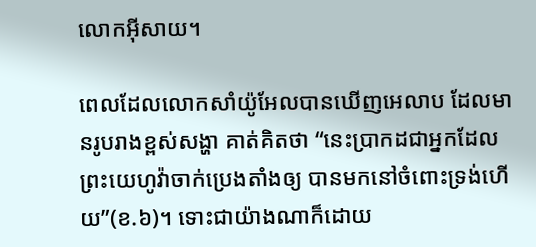លោកអ៊ីសាយ។

ពេលដែលលោកសាំយ៉ូអែលបានឃើញអេលាប ដែលមានរូបរាងខ្ពស់សង្ហា គាត់គិតថា “នេះប្រាកដជាអ្នកដែលព្រះយេហូវ៉ាចាក់ប្រេងតាំងឲ្យ បានមកនៅចំពោះទ្រង់ហើយ”(ខ.៦)។ ទោះជាយ៉ាងណាក៏ដោយ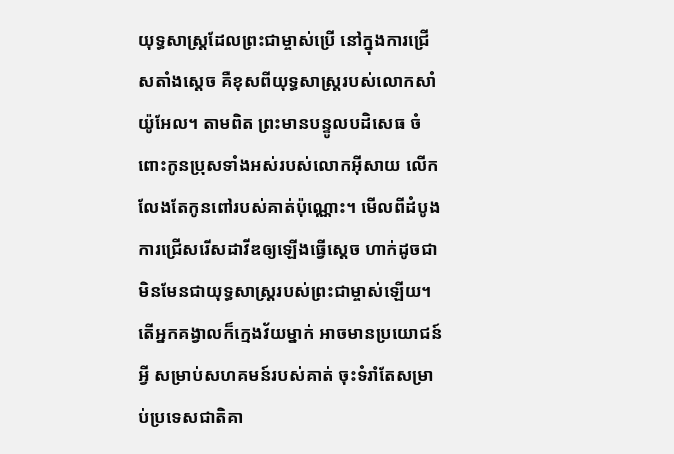យុទ្ធសាស្រ្តដែលព្រះជាម្ចាស់ប្រើ នៅក្នុងការជ្រើសតាំងស្តេច គឺខុសពីយុទ្ធសាស្រ្តរបស់លោកសាំយ៉ូអែល។ តាមពិត ព្រះមានបន្ទូលបដិសេធ ចំពោះកូនប្រុសទាំងអស់របស់លោកអ៊ីសាយ លើកលែងតែកូនពៅរបស់គាត់ប៉ុណ្ណោះ។ មើលពីដំបូង ការជ្រើសរើសដាវីឌឲ្យឡើងធ្វើស្តេច ហាក់ដូចជាមិនមែនជាយុទ្ធសាស្រ្តរបស់ព្រះជាម្ចាស់ឡើយ។ តើអ្នកគង្វាលក៏ក្មេងវ័យម្នាក់ អាចមានប្រយោជន៍អ្វី សម្រាប់សហគមន៍របស់គាត់ ចុះទំរាំតែសម្រាប់ប្រទេសជាតិគា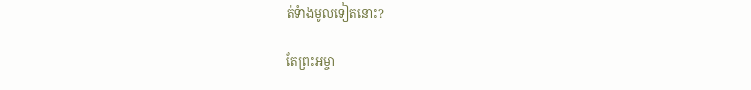ត់ទំាងមូលទៀតនោះ?

តែព្រះអម្ចា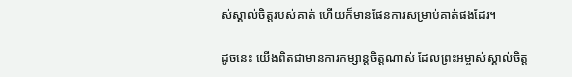ស់ស្គាល់ចិត្តរបស់គាត់ ហើយក៏មានផែនការសម្រាប់គាត់ផងដែរ។

ដូចនេះ យើងពិតជាមានការកម្សាន្តចិត្តណាស់ ដែលព្រះអម្ចាស់ស្គាល់ចិត្ត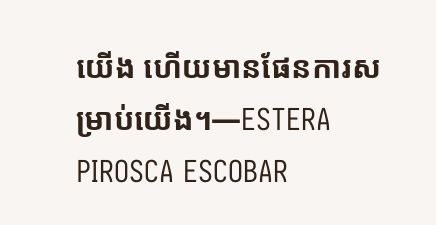យើង ហើយមានផែនការសម្រាប់យើង។—ESTERA PIROSCA ESCOBAR